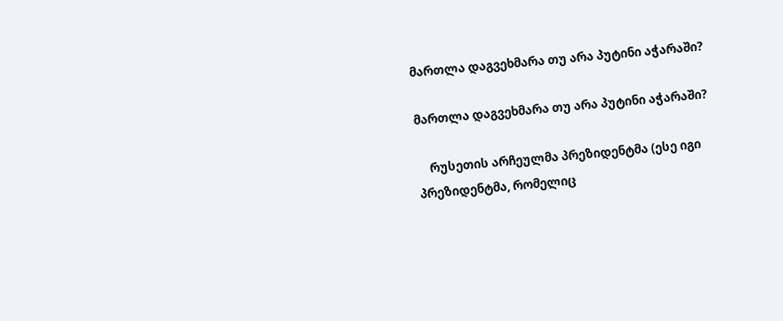მართლა დაგვეხმარა თუ არა პუტინი აჭარაში?

მართლა დაგვეხმარა თუ არა პუტინი აჭარაში?

    რუსეთის არჩეულმა პრეზიდენტმა (ესე იგი პრეზიდენტმა, რომელიც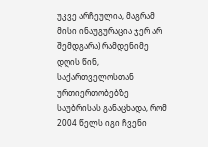უკვე არჩეულია, მაგრამ მისი ინაუგურაცია ჯერ არ შემდგარა) რამდენიმე დღის წინ, საქართველოსთან ურთიერთობებზე საუბრისას განაცხადა, რომ 2004 წელს იგი ჩვენი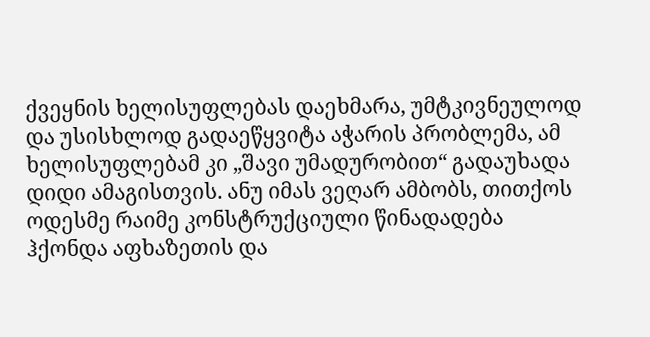ქვეყნის ხელისუფლებას დაეხმარა, უმტკივნეულოდ და უსისხლოდ გადაეწყვიტა აჭარის პრობლემა, ამ ხელისუფლებამ კი „შავი უმადურობით“ გადაუხადა დიდი ამაგისთვის. ანუ იმას ვეღარ ამბობს, თითქოს ოდესმე რაიმე კონსტრუქციული წინადადება ჰქონდა აფხაზეთის და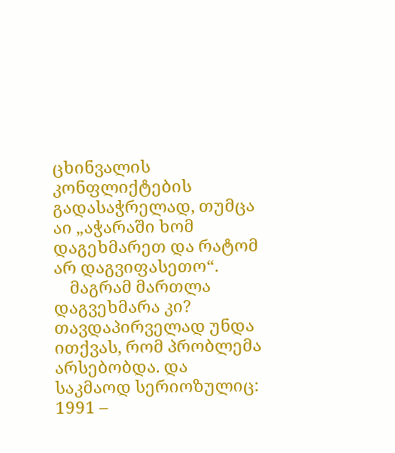ცხინვალის კონფლიქტების გადასაჭრელად, თუმცა აი „აჭარაში ხომ დაგეხმარეთ და რატომ არ დაგვიფასეთო“.
    მაგრამ მართლა დაგვეხმარა კი? თავდაპირველად უნდა ითქვას, რომ პრობლემა არსებობდა. და საკმაოდ სერიოზულიც: 1991 –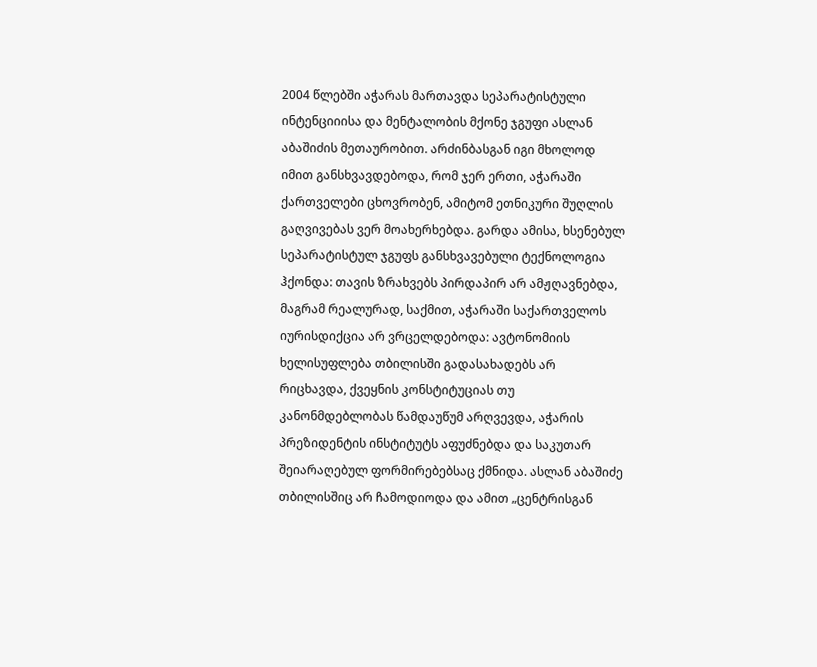2004 წლებში აჭარას მართავდა სეპარატისტული ინტენციიისა და მენტალობის მქონე ჯგუფი ასლან აბაშიძის მეთაურობით. არძინბასგან იგი მხოლოდ იმით განსხვავდებოდა, რომ ჯერ ერთი, აჭარაში ქართველები ცხოვრობენ, ამიტომ ეთნიკური შუღლის გაღვივებას ვერ მოახერხებდა. გარდა ამისა, ხსენებულ სეპარატისტულ ჯგუფს განსხვავებული ტექნოლოგია ჰქონდა: თავის ზრახვებს პირდაპირ არ ამჟღავნებდა, მაგრამ რეალურად, საქმით, აჭარაში საქართველოს იურისდიქცია არ ვრცელდებოდა: ავტონომიის ხელისუფლება თბილისში გადასახადებს არ რიცხავდა, ქვეყნის კონსტიტუციას თუ კანონმდებლობას წამდაუწუმ არღვევდა, აჭარის პრეზიდენტის ინსტიტუტს აფუძნებდა და საკუთარ შეიარაღებულ ფორმირებებსაც ქმნიდა. ასლან აბაშიძე თბილისშიც არ ჩამოდიოდა და ამით „ცენტრისგან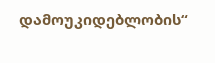დამოუკიდებლობის“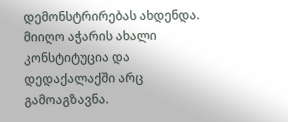დემონსტრირებას ახდენდა. მიიღო აჭარის ახალი კონსტიტუცია და დედაქალაქში არც გამოაგზავნა.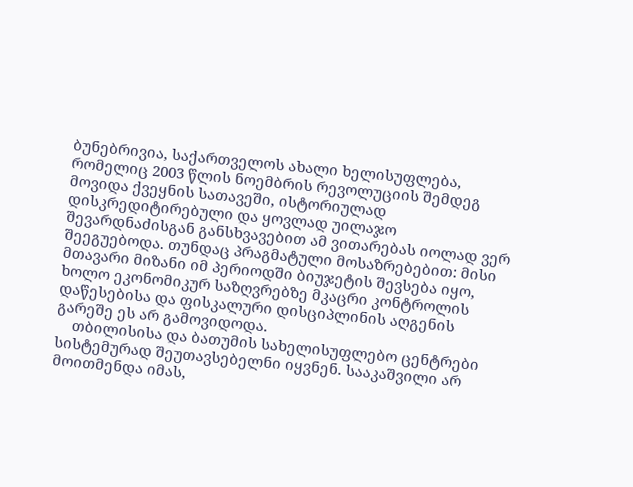ბუნებრივია, საქართველოს ახალი ხელისუფლება, რომელიც 2003 წლის ნოემბრის რევოლუციის შემდეგ მოვიდა ქვეყნის სათავეში, ისტორიულად დისკრედიტირებული და ყოვლად უილაჯო შევარდნაძისგან განსხვავებით ამ ვითარებას იოლად ვერ შეეგუებოდა. თუნდაც პრაგმატული მოსაზრებებით: მისი მთავარი მიზანი იმ პერიოდში ბიუჯეტის შევსება იყო, ხოლო ეკონომიკურ საზღვრებზე მკაცრი კონტროლის დაწესებისა და ფისკალური დისციპლინის აღგენის გარეშე ეს არ გამოვიდოდა.
    თბილისისა და ბათუმის სახელისუფლებო ცენტრები სისტემურად შეუთავსებელნი იყვნენ. სააკაშვილი არ მოითმენდა იმას,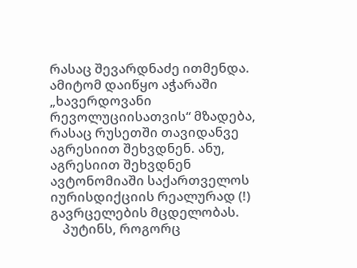რასაც შევარდნაძე ითმენდა. ამიტომ დაიწყო აჭარაში „ხავერდოვანი რევოლუციისათვის“ მზადება, რასაც რუსეთში თავიდანვე აგრესიით შეხვდნენ. ანუ, აგრესიით შეხვდნენ ავტონომიაში საქართველოს იურისდიქციის რეალურად (!) გავრცელების მცდელობას.
    პუტინს, როგორც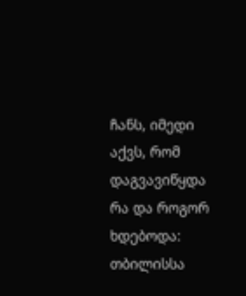ჩანს, იმედი აქვს, რომ დაგვავიწყდა რა და როგორ ხდებოდა: თბილისსა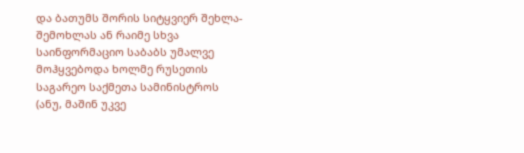და ბათუმს შორის სიტყვიერ შეხლა-შემოხლას ან რაიმე სხვა საინფორმაციო საბაბს უმალვე მოჰყვებოდა ხოლმე რუსეთის საგარეო საქმეთა სამინისტროს (ანუ, მაშინ უკვე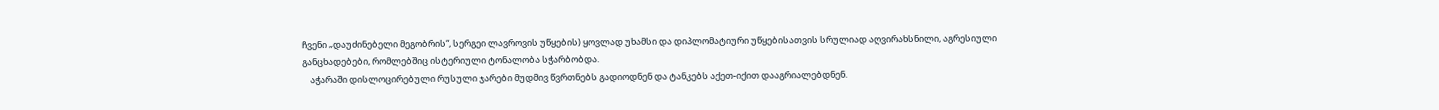ჩვენი „დაუძინებელი მეგობრის“, სერგეი ლავროვის უწყების) ყოვლად უხამსი და დიპლომატიური უწყებისათვის სრულიად აღვირახსნილი, აგრესიული განცხადებები, რომლებშიც ისტერიული ტონალობა სჭარბობდა.
    აჭარაში დისლოცირებული რუსული ჯარები მუდმივ წვრთნებს გადიოდნენ და ტანკებს აქეთ-იქით დააგრიალებდნენ.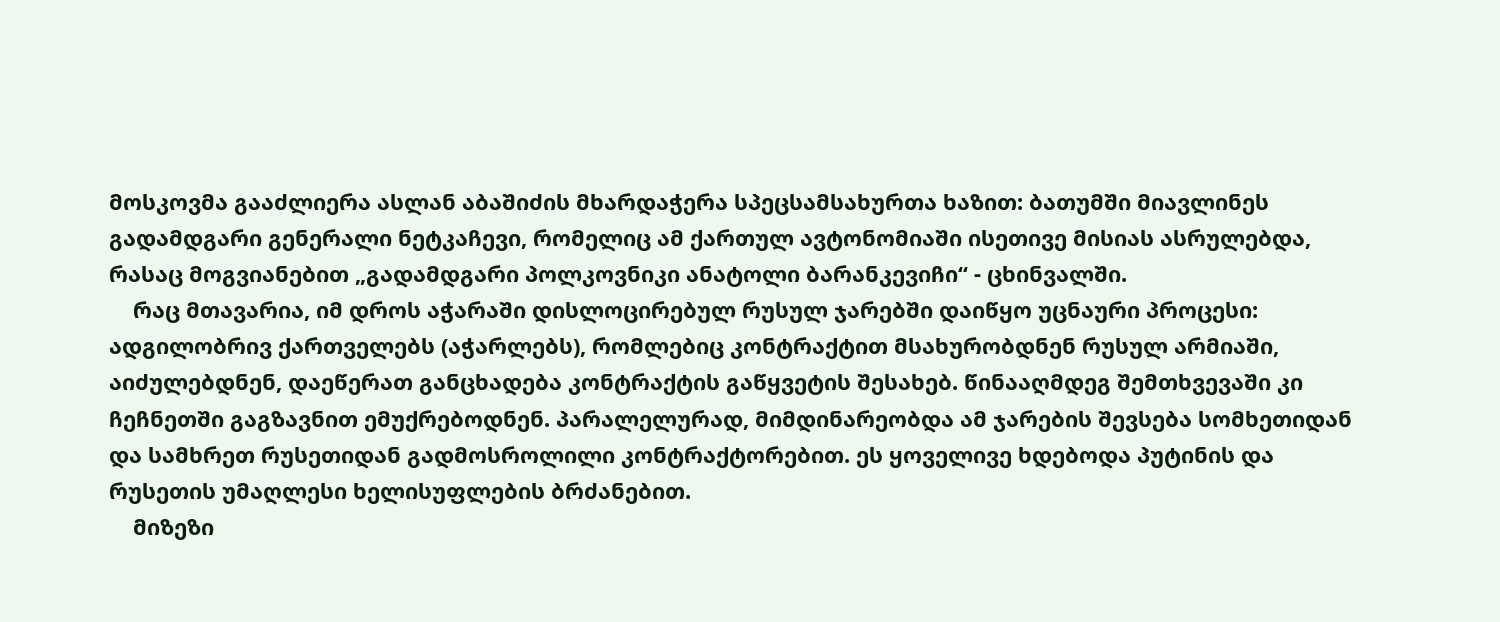მოსკოვმა გააძლიერა ასლან აბაშიძის მხარდაჭერა სპეცსამსახურთა ხაზით: ბათუმში მიავლინეს გადამდგარი გენერალი ნეტკაჩევი, რომელიც ამ ქართულ ავტონომიაში ისეთივე მისიას ასრულებდა, რასაც მოგვიანებით „გადამდგარი პოლკოვნიკი ანატოლი ბარანკევიჩი“ - ცხინვალში.
    რაც მთავარია, იმ დროს აჭარაში დისლოცირებულ რუსულ ჯარებში დაიწყო უცნაური პროცესი: ადგილობრივ ქართველებს (აჭარლებს), რომლებიც კონტრაქტით მსახურობდნენ რუსულ არმიაში, აიძულებდნენ, დაეწერათ განცხადება კონტრაქტის გაწყვეტის შესახებ. წინააღმდეგ შემთხვევაში კი ჩეჩნეთში გაგზავნით ემუქრებოდნენ. პარალელურად, მიმდინარეობდა ამ ჯარების შევსება სომხეთიდან და სამხრეთ რუსეთიდან გადმოსროლილი კონტრაქტორებით. ეს ყოველივე ხდებოდა პუტინის და რუსეთის უმაღლესი ხელისუფლების ბრძანებით.
    მიზეზი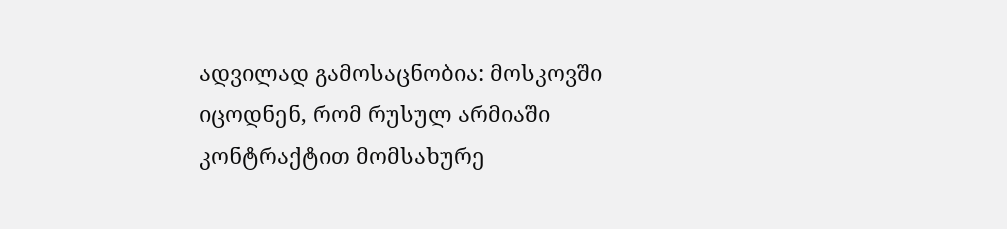ადვილად გამოსაცნობია: მოსკოვში იცოდნენ, რომ რუსულ არმიაში კონტრაქტით მომსახურე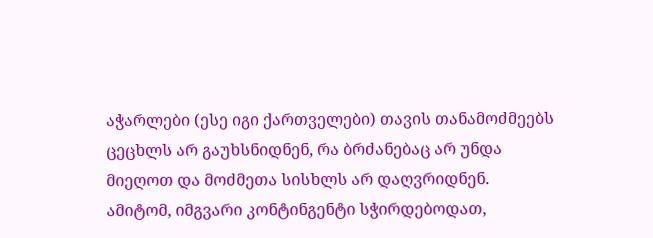აჭარლები (ესე იგი ქართველები) თავის თანამოძმეებს ცეცხლს არ გაუხსნიდნენ, რა ბრძანებაც არ უნდა მიეღოთ და მოძმეთა სისხლს არ დაღვრიდნენ. ამიტომ, იმგვარი კონტინგენტი სჭირდებოდათ,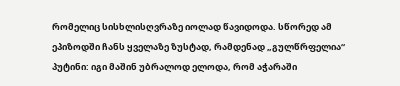რომელიც სისხლისღვრაზე იოლად წავიდოდა. სწორედ ამ ეპიზოდში ჩანს ყველაზე ზუსტად, რამდენად „გულწრფელია“ პუტინი: იგი მაშინ უბრალოდ ელოდა, რომ აჭარაში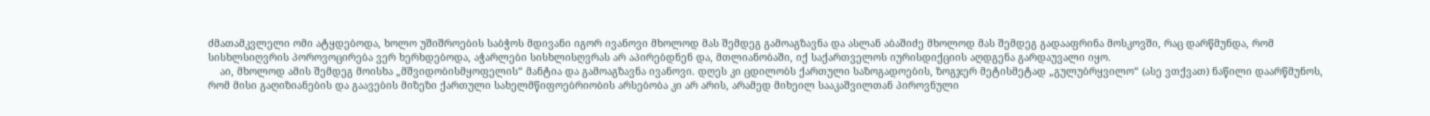ძმათამკვლელი ომი ატყდებოდა, ხოლო უშიშროების საბჭოს მდივანი იგორ ივანოვი მხოლოდ მას შემდეგ გამოაგზავნა და ასლან აბაშიძე მხოლოდ მას შემდეგ გადააფრინა მოსკოვში, რაც დარწმუნდა, რომ სისხლსიღვრის პოროვოცირება ვერ ხერხდებოდა, აჭარლები სისხლისღვრას არ აპირებდნენ და, მთლიანობაში, იქ საქართველოს იურისდიქციის აღდგენა გარდაუვალი იყო.
    აი, მხოლოდ ამის შემდეგ მოისხა „მშვიდობისმყოფელის“ მანტია და გამოაგზავნა ივანოვი. დღეს კი ცდილობს ქართული საზოგადოების, ზოგჯერ მეტისმეტად „გულუბრყვილო“ (ასე ვთქვათ) ნაწილი დაარწმუნოს, რომ მისი გაღიზიანების და გაავების მიზეზი ქართული სახელმწიფოებრიობის არსებობა კი არ არის, არამედ მიხეილ სააკაშვილთან პიროვნული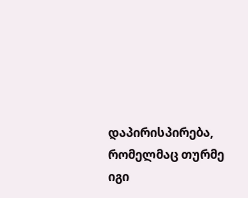დაპირისპირება, რომელმაც თურმე იგი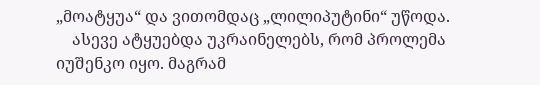„მოატყუა“ და ვითომდაც „ლილიპუტინი“ უწოდა.
    ასევე ატყუებდა უკრაინელებს, რომ პროლემა იუშენკო იყო. მაგრამ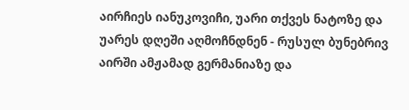აირჩიეს იანუკოვიჩი, უარი თქვეს ნატოზე და უარეს დღეში აღმოჩნდნენ - რუსულ ბუნებრივ აირში ამჟამად გერმანიაზე და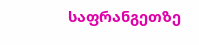საფრანგეთზე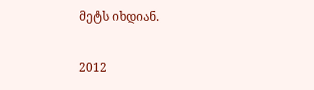მეტს იხდიან.

2012